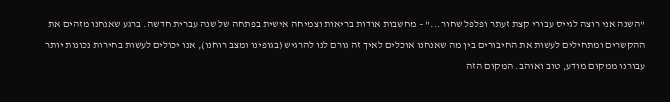"השנה אני רוצה לגייס עבורי קצת זעתר ופלפל שחור..." – מחשבות אודות בריאות וצמיחה אישית בפתחה של שנה עברית חדשה. ברגע שאנחנו מזהים את ההקשרים ומתחילים לעשות את החיבורים בין מה שאנחנו אוכלים לאיך זה גורם לנו להרגיש (בגופינו ומצב רוחנו), אנו יכולים לעשות בחירות נכונות יותר עבורנו ממקום מודע, טוב ואוהב. המקום הזה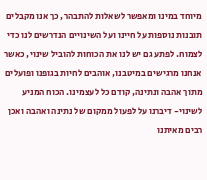מיוחד במינו ומאפשר לשאלות להתבהר, כך אנו מקבלים תובנות נוספות על חיינו ועל השינויים הנדרשים לנו כדי לצמוח. לפתע גם יש לנו את הכוחות להוביל שינוי, כאשר אנחנו מרגישים במיטבנו, אוהבים לחיות בגופנו ופועלים מתוך אהבה ונתינה, קודם כל לעצמינו. הכוח המניע לשינוי- דיברנו על לפעול ממקום של נתינה ואהבה ואכן רבים מאיתנו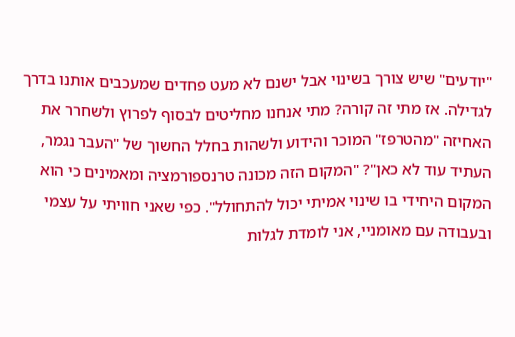"יודעים" שיש צורך בשינוי אבל ישנם לא מעט פחדים שמעכבים אותנו בדרך לגדילה. אז מתי זה קורה? מתי אנחנו מחליטים לבסוף לפרוץ ולשחרר את האחיזה "מהטרפז" המוכר והידוע ולשהות בחלל החשוך של "העבר נגמר, העתיד עוד לא כאן"? "המקום הזה מכונה טרנספורמציה ומאמינים כי הוא המקום היחידי בו שינוי אמיתי יכול להתחולל". כפי שאני חוויתי על עצמי ובעבודה עם מאומניי, אני לומדת לגלות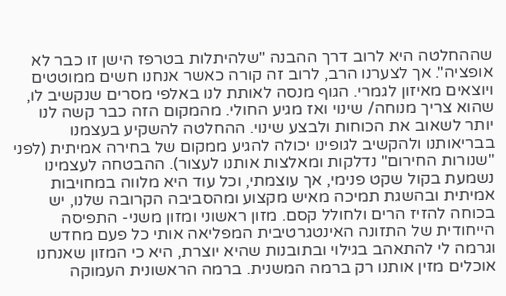שההחלטה היא לרוב דרך ההבנה "שלהיתלות בטרפז הישן זו כבר לא אופציה". אך לצערנו הרב, לרוב זה קורה כאשר אנחנו חשים ממוטטים ויוצאים מאיזון לגמרי. הגוף מנסה לאותת לנו באלפי מסרים שנקשיב לו, שהוא צריך מנוחה/ שינוי ואז מגיע החולי. מהמקום הזה כבר קשה לנו יותר לשאוב את הכוחות ולבצע שינוי. ההחלטה להשקיע בעצמנו בבריאותנו ולהקשיב לגופינו יכולה להגיע ממקום של בחירה אמיתית (לפני "שנורות החירום" נדלקות ומאלצות אותנו לעצור). ההבטחה לעצמינו נשמעת בקול שקט פנימי, אך עוצמתי, וכל עוד היא מלווה במחויבות אמיתית ובהשגת תמיכה מאיש מקצוע ומהסביבה הקרובה שלנו, יש בכוחה להזיז הרים ולחולל קסם. מזון ראשוני ומזון משני- התפיסה הייחודית של התזונה האינטגרטיבית המפליאה אותי כל פעם מחדש וגרמה לי להתאהב בגילוי ובתובנות שהיא יוצרת, היא כי המזון שאנחנו אוכלים מזין אותנו רק ברמה המשנית. ברמה הראשונית העמוקה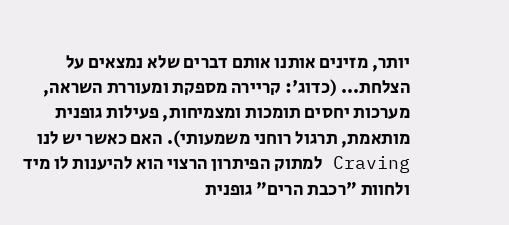יותר, מזינים אותנו אותם דברים שלא נמצאים על הצלחת... (כדוג': קריירה מספקת ומעוררת השראה, מערכות יחסים תומכות ומצמיחות, פעילות גופנית מותאמת, תרגול רוחני משמעותי). האם כאשר יש לנו Craving למתוק הפיתרון הרצוי הוא להיענות לו מיד ולחוות "רכבת הרים" גופנית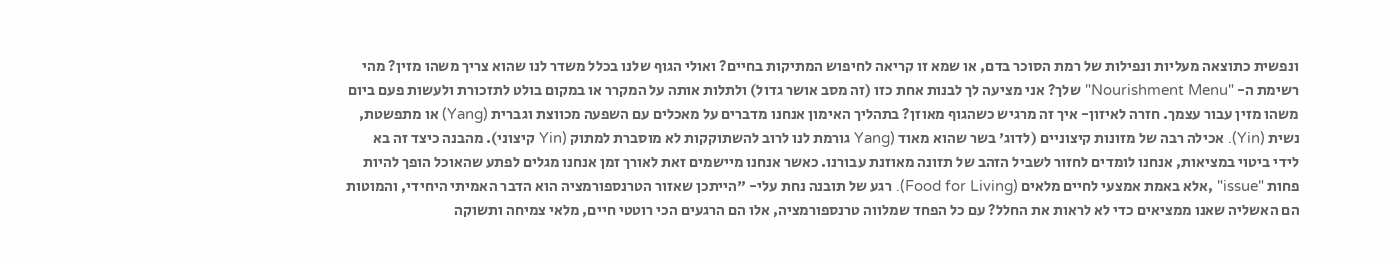ונפשית כתוצאה מעליות ונפילות של רמת הסוכר בדם, או שמא זו קריאה לחיפוש המתיקות בחיים? ואולי הגוף שלנו בכלל משדר לנו שהוא צריך משהו מזין? מהי רשימת ה- "Nourishment Menu" שלך? אני מציעה לך לבנות אחת כזו (זה מסב אושר גדול) ולתלות אותה על המקרר או במקום בולט לתזכורת ולעשות פעם ביום משהו מזין עבור עצמך. חזרה לאיזון- איך זה מרגיש כשהגוף מאוזן? בתהליך האימון אנחנו מדברים על מאכלים עם השפעה מכווצת וגברית (Yang) או מתפשטת, נשית (Yin). אכילה רבה של מזונות קיצוניים (לדוג' בשר שהוא מאוד (Yang גורמת לנו לרוב להשתוקקות לא מוסברת למתוק (Yin קיצוני). מהבנה כיצד זה בא לידי ביטוי במציאות, אנחנו לומדים לחזור לשביל הזהב של תזונה מאוזנת עבורנו. כאשר אנחנו מיישמים זאת לאורך זמן אנחנו מגלים לפתע שהאוכל הופך להיות פחות "issue" ,אלא באמת אמצעי לחיים מלאים (Food for Living). רגע של תובנה נחת עלי- "הייתכן שאזור הטרנספורמציה הוא הדבר האמיתי היחידי, והמוטות הם האשליה שאנו ממציאים כדי לא לראות את החלל? עם כל הפחד שמלווה טרנספורמציה, אלו הם הרגעים הכי רוטטי חיים, מלאי צמיחה ותשוקה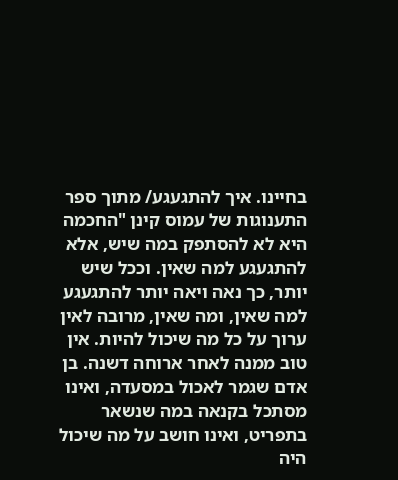בחיינו. איך להתגעגע/ מתוך ספר התענוגות של עמוס קינן "החכמה היא לא להסתפק במה שיש, אלא להתגעגע למה שאין. וככל שיש יותר, כך נאה ויאה יותר להתגעגע למה שאין, ומה שאין, מרובה לאין ערוך על כל מה שיכול להיות. אין טוב ממנה לאחר ארוחה דשנה. בן אדם שגמר לאכול במסעדה, ואינו מסתכל בקנאה במה שנשאר בתפריט, ואינו חושב על מה שיכול היה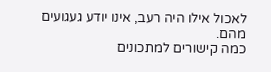לאכול אילו היה רעב, אינו יודע געגועים מהם.
כמה קישורים למתכונים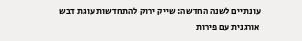עונתיים לשנה החדשה: שייק ירוק להתחדשות עוגת דבש אורגנית עם פירות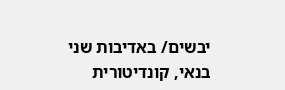יבשים/ באדיבות שני בנאי, קונדיטורית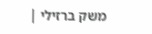משק ברזילי |